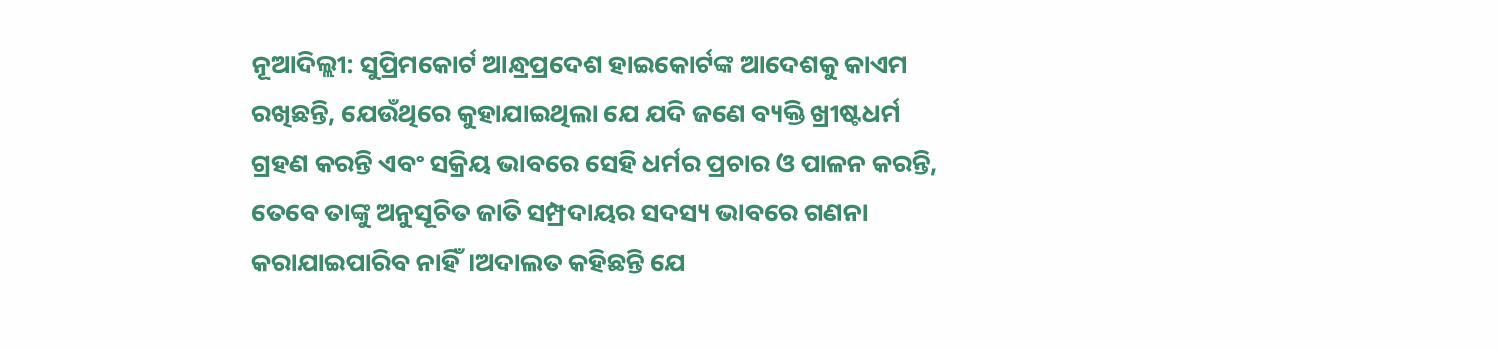ନୂଆଦିଲ୍ଲୀ: ସୁପ୍ରିମକୋର୍ଟ ଆନ୍ଧ୍ରପ୍ରଦେଶ ହାଇକୋର୍ଟଙ୍କ ଆଦେଶକୁ କାଏମ ରଖିଛନ୍ତି, ଯେଉଁଥିରେ କୁହାଯାଇଥିଲା ଯେ ଯଦି ଜଣେ ବ୍ୟକ୍ତି ଖ୍ରୀଷ୍ଟଧର୍ମ ଗ୍ରହଣ କରନ୍ତି ଏବଂ ସକ୍ରିୟ ଭାବରେ ସେହି ଧର୍ମର ପ୍ରଚାର ଓ ପାଳନ କରନ୍ତି, ତେବେ ତାଙ୍କୁ ଅନୁସୂଚିତ ଜାତି ସମ୍ପ୍ରଦାୟର ସଦସ୍ୟ ଭାବରେ ଗଣନା କରାଯାଇପାରିବ ନାହିଁ।ଅଦାଲତ କହିଛନ୍ତି ଯେ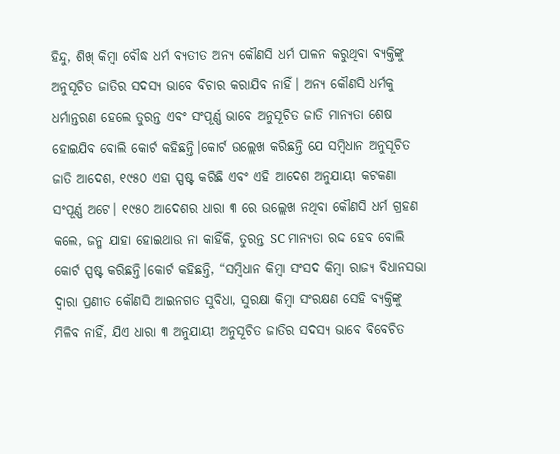ହିନ୍ଦୁ, ଶିଖ୍ କିମ୍ବା ବୌଦ୍ଧ ଧର୍ମ ବ୍ୟତୀତ ଅନ୍ୟ କୌଣସି ଧର୍ମ ପାଳନ କରୁଥିବା ବ୍ୟକ୍ତିଙ୍କୁ ଅନୁସୂଚିତ ଜାତିର ସଦସ୍ୟ ଭାବେ ବିଚାର କରାଯିବ ନାହିଁ। ଅନ୍ୟ କୌଣସି ଧର୍ମକୁ ଧର୍ମାନ୍ତରଣ ହେଲେ ତୁରନ୍ତ ଏବଂ ସଂପୂର୍ଣ୍ଣ ଭାବେ ଅନୁସୂଚିତ ଜାତି ମାନ୍ୟତା ଶେଷ ହୋଇଯିବ ବୋଲି କୋର୍ଟ କହିଛନ୍ତି।କୋର୍ଟ ଉଲ୍ଲେଖ କରିଛନ୍ତି ଯେ ସମ୍ବିଧାନ ଅନୁସୂଚିତ ଜାତି ଆଦେଶ, ୧୯୫୦ ଏହା ସ୍ପଷ୍ଟ କରିଛି ଏବଂ ଏହି ଆଦେଶ ଅନୁଯାୟୀ କଟକଣା ସଂପୂର୍ଣ୍ଣ ଅଟେ। ୧୯୫୦ ଆଦେଶର ଧାରା ୩ ରେ ଉଲ୍ଲେଖ ନଥିବା କୌଣସି ଧର୍ମ ଗ୍ରହଣ କଲେ, ଜନ୍ମ ଯାହା ହୋଇଥାଉ ନା କାହିଁକି, ତୁରନ୍ତ SC ମାନ୍ୟତା ରଦ୍ଦ ହେବ ବୋଲି କୋର୍ଟ ସ୍ପଷ୍ଟ କରିଛନ୍ତି।କୋର୍ଟ କହିଛନ୍ତି, “ସମ୍ବିଧାନ କିମ୍ବା ସଂସଦ କିମ୍ବା ରାଜ୍ୟ ବିଧାନସଭା ଦ୍ୱାରା ପ୍ରଣୀତ କୌଣସି ଆଇନଗତ ସୁବିଧା, ସୁରକ୍ଷା କିମ୍ବା ସଂରକ୍ଷଣ ସେହି ବ୍ୟକ୍ତିଙ୍କୁ ମିଳିବ ନାହିଁ, ଯିଏ ଧାରା ୩ ଅନୁଯାୟୀ ଅନୁସୂଚିତ ଜାତିର ସଦସ୍ୟ ଭାବେ ବିବେଚିତ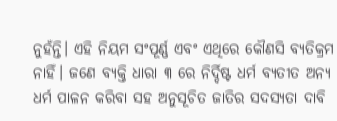ନୁହଁନ୍ତି। ଏହି ନିୟମ ସଂପୂର୍ଣ୍ଣ ଏବଂ ଏଥିରେ କୌଣସି ବ୍ୟତିକ୍ରମ ନାହିଁ। ଜଣେ ବ୍ୟକ୍ତି ଧାରା ୩ ରେ ନିର୍ଦ୍ଦିଷ୍ଟ ଧର୍ମ ବ୍ୟତୀତ ଅନ୍ୟ ଧର୍ମ ପାଳନ କରିବା ସହ ଅନୁସୂଚିତ ଜାତିର ସଦସ୍ୟତା ଦାବି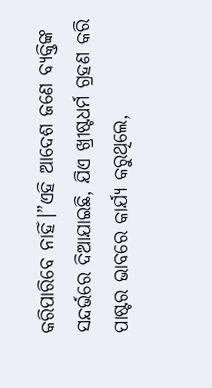କରିପାରିବେ ନାହିଁ।”ଏହି ଆଦେଶ ଜଣେ ବ୍ୟକ୍ତିଙ୍କ ସନ୍ଦର୍ଭରେ ଦିଆଯାଇଛି, ଯିଏ ଖ୍ରୀଷ୍ଟଧର୍ମ ଗ୍ରହଣ କରି ପାଷ୍ଟର ଭାବରେ କାର୍ଯ୍ୟ କରୁଥିଲେ,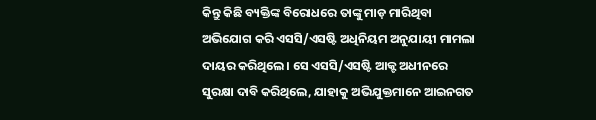କିନ୍ତୁ କିଛି ବ୍ୟକ୍ତିଙ୍କ ବିରୋଧରେ ତାଙ୍କୁ ମାଡ଼ ମାରିଥିବା ଅଭିଯୋଗ କରି ଏସସି/ଏସଷ୍ଟି ଅଧିନିୟମ ଅନୁଯାୟୀ ମାମଲା ଦାୟର କରିଥିଲେ। ସେ ଏସସି/ଏସଷ୍ଟି ଆକ୍ଟ ଅଧୀନରେ ସୁରକ୍ଷା ଦାବି କରିଥିଲେ, ଯାହାକୁ ଅଭିଯୁକ୍ତମାନେ ଆଇନଗତ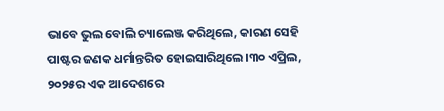ଭାବେ ଭୁଲ ବୋଲି ଚ୍ୟାଲେଞ୍ଜ କରିଥିଲେ, କାରଣ ସେହି ପାଷ୍ଟର ଜଣକ ଧର୍ମାନ୍ତରିତ ହୋଇସାରିଥିଲେ।୩୦ ଏପ୍ରିଲ, ୨୦୨୫ର ଏକ ଆଦେଶରେ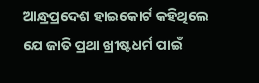ଆନ୍ଧ୍ରପ୍ରଦେଶ ହାଇକୋର୍ଟ କହିଥିଲେ ଯେ ଜାତି ପ୍ରଥା ଖ୍ରୀଷ୍ଟଧର୍ମ ପାଇଁ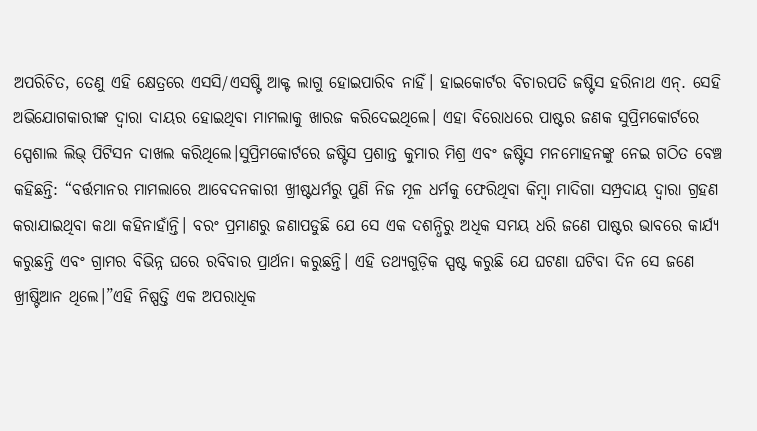ଅପରିଚିତ, ତେଣୁ ଏହି କ୍ଷେତ୍ରରେ ଏସସି/ଏସଷ୍ଟି ଆକ୍ଟ ଲାଗୁ ହୋଇପାରିବ ନାହିଁ। ହାଇକୋର୍ଟର ବିଚାରପତି ଜଷ୍ଟିସ ହରିନାଥ ଏନ୍. ସେହି ଅଭିଯୋଗକାରୀଙ୍କ ଦ୍ୱାରା ଦାୟର ହୋଇଥିବା ମାମଲାକୁ ଖାରଜ କରିଦେଇଥିଲେ। ଏହା ବିରୋଧରେ ପାଷ୍ଟର ଜଣକ ସୁପ୍ରିମକୋର୍ଟରେ ସ୍ପେଶାଲ ଲିଭ୍ ପିଟିସନ ଦାଖଲ କରିଥିଲେ।ସୁପ୍ରିମକୋର୍ଟରେ ଜଷ୍ଟିସ ପ୍ରଶାନ୍ତ କୁମାର ମିଶ୍ର ଏବଂ ଜଷ୍ଟିସ ମନମୋହନଙ୍କୁ ନେଇ ଗଠିତ ବେଞ୍ଚ କହିଛନ୍ତି: “ବର୍ତ୍ତମାନର ମାମଲାରେ ଆବେଦନକାରୀ ଖ୍ରୀଷ୍ଟଧର୍ମରୁ ପୁଣି ନିଜ ମୂଳ ଧର୍ମକୁ ଫେରିଥିବା କିମ୍ବା ମାଦିଗା ସମ୍ପ୍ରଦାୟ ଦ୍ୱାରା ଗ୍ରହଣ କରାଯାଇଥିବା କଥା କହିନାହାଁନ୍ତି। ବରଂ ପ୍ରମାଣରୁ ଜଣାପଡୁଛି ଯେ ସେ ଏକ ଦଶନ୍ଧିରୁ ଅଧିକ ସମୟ ଧରି ଜଣେ ପାଷ୍ଟର ଭାବରେ କାର୍ଯ୍ୟ କରୁଛନ୍ତି ଏବଂ ଗ୍ରାମର ବିଭିନ୍ନ ଘରେ ରବିବାର ପ୍ରାର୍ଥନା କରୁଛନ୍ତି। ଏହି ତଥ୍ୟଗୁଡ଼ିକ ସ୍ପଷ୍ଟ କରୁଛି ଯେ ଘଟଣା ଘଟିବା ଦିନ ସେ ଜଣେ ଖ୍ରୀଷ୍ଟିଆନ ଥିଲେ।”ଏହି ନିଷ୍ପତ୍ତି ଏକ ଅପରାଧିକ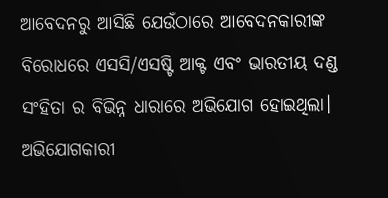ଆବେଦନରୁ ଆସିଛି ଯେଉଁଠାରେ ଆବେଦନକାରୀଙ୍କ ବିରୋଧରେ ଏସସି/ଏସଷ୍ଟି ଆକ୍ଟ ଏବଂ ଭାରତୀୟ ଦଣ୍ଡ ସଂହିତା ର ବିଭିନ୍ନ ଧାରାରେ ଅଭିଯୋଗ ହୋଇଥିଲା। ଅଭିଯୋଗକାରୀ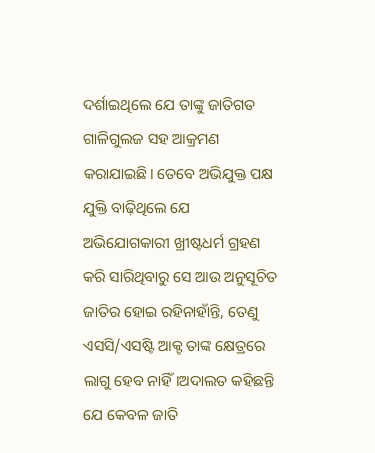ଦର୍ଶାଇଥିଲେ ଯେ ତାଙ୍କୁ ଜାତିଗତ ଗାଳିଗୁଲଜ ସହ ଆକ୍ରମଣ କରାଯାଇଛି। ତେବେ ଅଭିଯୁକ୍ତ ପକ୍ଷ ଯୁକ୍ତି ବାଢ଼ିଥିଲେ ଯେ ଅଭିଯୋଗକାରୀ ଖ୍ରୀଷ୍ଟଧର୍ମ ଗ୍ରହଣ କରି ସାରିଥିବାରୁ ସେ ଆଉ ଅନୁସୂଚିତ ଜାତିର ହୋଇ ରହିନାହାଁନ୍ତି, ତେଣୁ ଏସସି/ଏସଷ୍ଟି ଆକ୍ଟ ତାଙ୍କ କ୍ଷେତ୍ରରେ ଲାଗୁ ହେବ ନାହିଁ।ଅଦାଲତ କହିଛନ୍ତି ଯେ କେବଳ ଜାତି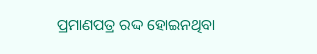ପ୍ରମାଣପତ୍ର ରଦ୍ଦ ହୋଇନଥିବା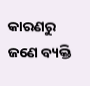କାରଣରୁ ଜଣେ ବ୍ୟକ୍ତି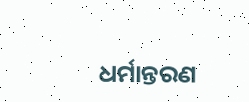ଧର୍ମାନ୍ତରଣ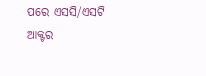ପରେ ଏସସି/ଏସଟି ଆକ୍ଟର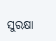ସୁରକ୍ଷା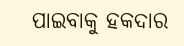ପାଇବାକୁ ହକଦାର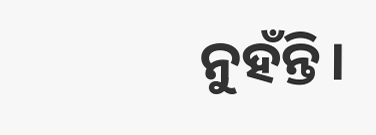ନୁହଁନ୍ତି।